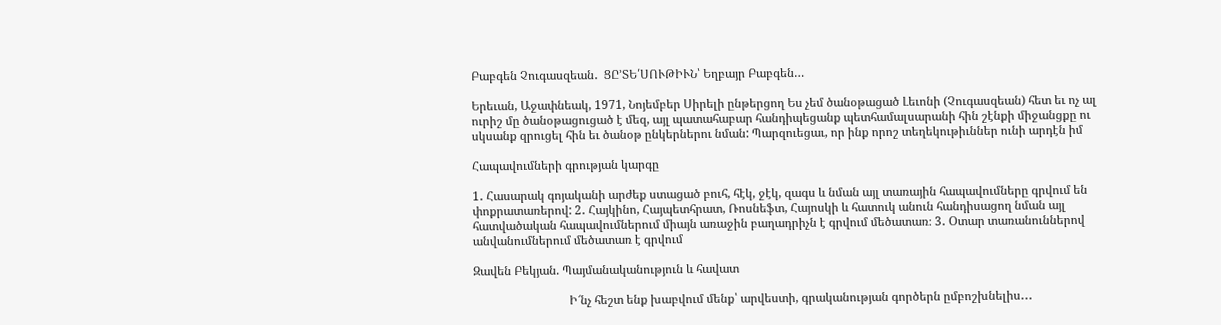Բաբգեն Չուգասզեան․  ՑԸ’ՏԵ՛ՍՈՒԹԻՒՆ՝ Եղբայր Բաբգեն…

Երեւան, Աջափնեակ, 1971, Նոյեմբեր Սիրելի ընթերցող Ես չեմ ծանօթացած Լեւոնի (Չուգասզեան) հետ եւ ոչ ալ ուրիշ մը ծանօթացուցած է մեզ, այլ պատահաբար հանդիպեցանք պետհամալսարանի հին շէնքի միջանցքը ու սկսանք զրուցել հին եւ ծանօթ ընկերներու նման: Պարզուեցաւ, որ ինք որոշ տեղեկութիւններ ունի արդէն իմ

Հապավումների գրության կարգը

1․ Հասարակ գոյականի արժեք ստացած բուհ, հէկ, ջէկ, զագս և նման այլ տառային հապավումները գրվում են փոքրատառերով: 2․ Հայկինո, Հայպետհրատ, Ռոսնեֆտ, Հայոսկի և հատուկ անուն հանդիսացող նման այլ հատվածական հապավումներում միայն առաջին բաղադրիչն է գրվում մեծատառ։ 3․ Օտար տառանուններով անվանումներում մեծատառ է գրվում

Զավեն Բեկյան. Պայմանականություն և հավատ

                                Ի՜նչ հեշտ ենք խաբվում մենք՝ արվեստի, գրականության գործերն ըմբոշխնելիս․․․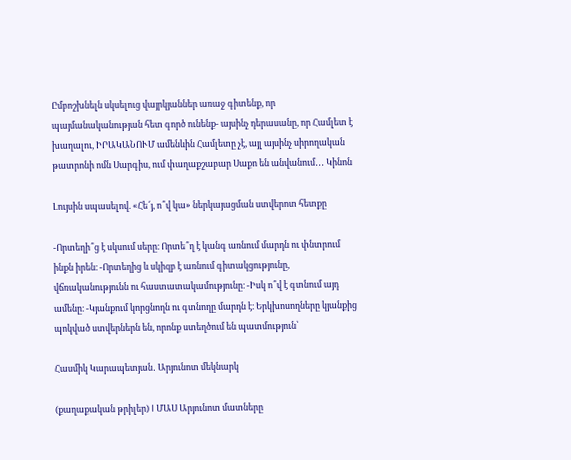Ըմբոշխնելն սկսելուց վայրկյաններ առաջ գիտենք, որ պայմանականության հետ գործ ունենք- այսինչ դերասանը, որ Համլետ է խաղալու, ԻՐԱԿԱՆՈՒՄ ամենևին Համլետը չէ, այլ այսինչ սիրողական թատրոնի ոմն Սարգիս, ում փաղաքշաբար Սաքո են անվանում․․․ Կինոն

Լույսին սպասելով. «Հե՜յ, ո՞վ կա» ներկայացման ստվերոտ հետքը

-Որտեղի՞ց է սկսում սերը։ Որտե՞ղ է կանգ առնում մարդն ու փնտրում ինքն իրեն։ -Որտեղից և սկիզբ է առնում գիտակցությունը, վճռականությունն ու հաստատակամությունը։ -Իսկ ո՞վ է գտնում այդ ամենը։ -Կյանքում կորցնողն ու գտնողը մարդն է։ Երկխոսողները կյանքից պոկված ստվերներն են, որոնք ստեղծում են պատմություն՝

Հասմիկ Կարապետյան․ Արյունոտ մեկնարկ

(քաղաքական թրիլեր) I ՄԱՍ Արյունոտ մատները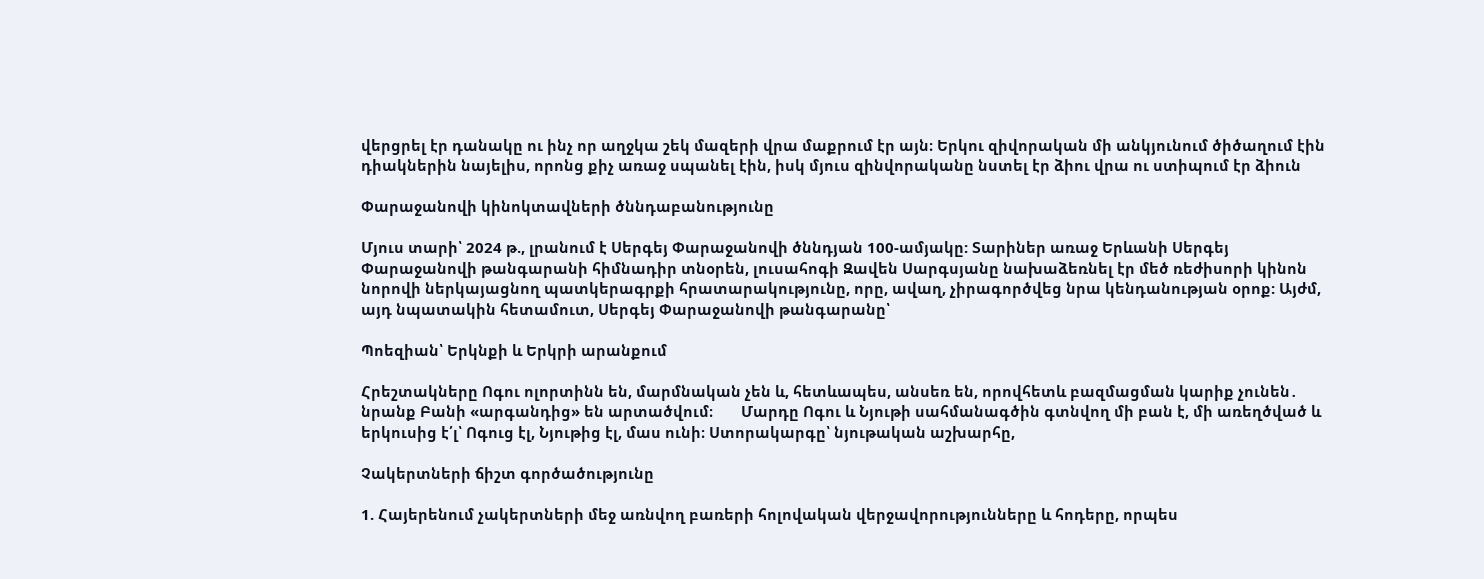վերցրել էր դանակը ու ինչ որ աղջկա շեկ մազերի վրա մաքրում էր այն։ Երկու զիվորական մի անկյունում ծիծաղում էին դիակներին նայելիս, որոնց քիչ առաջ սպանել էին, իսկ մյուս զինվորականը նստել էր ձիու վրա ու ստիպում էր ձիուն

Փարաջանովի կինոկտավների ծննդաբանությունը

Մյուս տարի՝ 2024 թ., լրանում է Սերգեյ Փարաջանովի ծննդյան 100-ամյակը: Տարիներ առաջ Երևանի Սերգեյ Փարաջանովի թանգարանի հիմնադիր տնօրեն, լուսահոգի Զավեն Սարգսյանը նախաձեռնել էր մեծ ռեժիսորի կինոն նորովի ներկայացնող պատկերագրքի հրատարակությունը, որը, ավաղ, չիրագործվեց նրա կենդանության օրոք: Այժմ, այդ նպատակին հետամուտ, Սերգեյ Փարաջանովի թանգարանը՝

Պոեզիան՝ Երկնքի և Երկրի արանքում

Հրեշտակները Ոգու ոլորտինն են, մարմնական չեն և, հետևապես, անսեռ են, որովհետև բազմացման կարիք չունեն․ նրանք Բանի «արգանդից» են արտածվում։       Մարդը Ոգու և Նյութի սահմանագծին գտնվող մի բան է, մի առեղծված և երկուսից է՛լ՝ Ոգուց էլ, Նյութից էլ, մաս ունի։ Ստորակարգը՝ նյութական աշխարհը,

Չակերտների ճիշտ գործածությունը

1. Հայերենում չակերտների մեջ առնվող բառերի հոլովական վերջավորությունները և հոդերը, որպես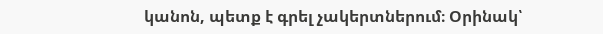կանոն, պետք է գրել չակերտներում։ Օրինակ՝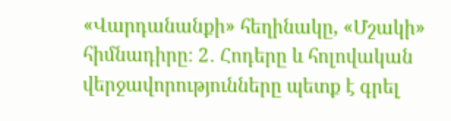«Վարդանանքի» հեղինակը, «Մշակի» հիմնադիրը։ 2․ Հոդերը և հոլովական վերջավորությունները պետք է գրել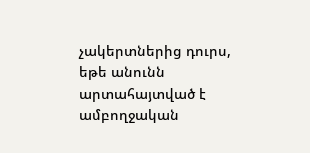չակերտներից դուրս, եթե անունն արտահայտված է ամբողջական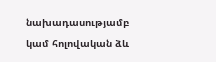նախադասությամբ կամ հոլովական ձև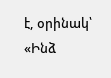է, օրինակ՝ «Ինձ